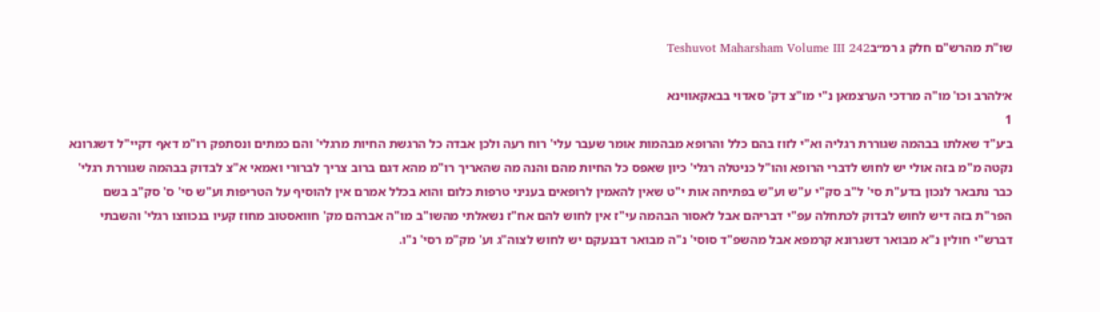שו"ת מהרש"ם חלק ג רמ״בTeshuvot Maharsham Volume III 242

א׳להרב וכו' מו"ה מרדכי הערצמאן נ"י מו"צ דק' סאדוי בבאקאווינא
1
ב׳ע"ד שאלתו בבהמה שגוררת רגליה וא"י לזוז בהם כלל והרופא מבהמות אומר שעבר עלי' רוח רעה ולכן אבדה כל הרגשת החיות מרגלי' והם כמתים ונסתפק רו"מ דאף דקיי"ל דשגרונא נקטה מ"מ בזה אולי יש לחוש לדברי הרופא והו"ל כניטלה רגלי' כיון שאפס כל החיות מהם והנה מה שהאריך רו"מ מהא דגם ברוב צריך לברורי ואמאי א"צ לבדוק בבהמה שגוררת רגלי' כבר נתבאר לנכון בדע"ת סי' ל"ב סק"י ע"ש וע"ש בפתיחה אות י"ט שאין להאמין לרופאים בעניני טרפות כלום והוא בכלל אמרם אין להוסיף על הטריפות וע"ש סי' ס' סק"ב בשם הפר"ת בזה דיש לחוש לבדוק לכתחלה עפ"י דבריהם אבל לאסור הבהמה עי"ז אין לחוש להם אח"ז נשאלתי מהשו"ב מו"ה אברהם מק' חוואסטוב מחוז קעיו בנכווצו רגלי' והשבתי דברש"י חולין נ"א מבואר דשגרונא קרמפא אבל מהשפ"ד סוסי' נ"ה מבואר דבנעקם יש לחוש לצוה"ג וע' מק"מ רסי' נ"ו.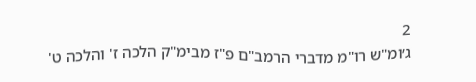2
ג׳ומ"ש רו"מ מדברי הרמב"ם פ"ז מבימ"ק הלכה ז' והלכה ט'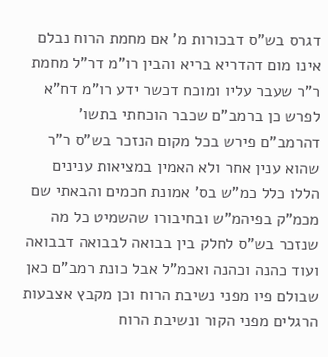דגרס בש"ס דבכורות מ' אם מחמת הרוח נבלם אינו מום דהדריא בריא והבין רו"מ דר"ל מחמת ר"ר שעבר עליו ומוכח דכשר ידע רו"מ דח"א לפרש כן ברמב"ם שכבר הוכחתי בתשו' דהרמב"ם פירש בכל מקום הנזכר בש"ס ר"ר שהוא ענין אחר ולא האמין במציאות ענינים הללו כלל כמ"ש בס' אמונת חכמים והבאתי שם מכמ"ק בפיהמ"ש ובחיבורו שהשמיט כל מה שנזכר בש"ס לחלק בין בבואה לבבואה דבבואה ועוד כהנה וכהנה ואכמ"ל אבל כונת רמב"ם כאן שבולם פיו מפני נשיבת הרוח וכן מקבץ אצבעות הרגלים מפני הקור ונשיבת הרוח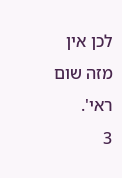לכן אין מזה שום ראי'.
3